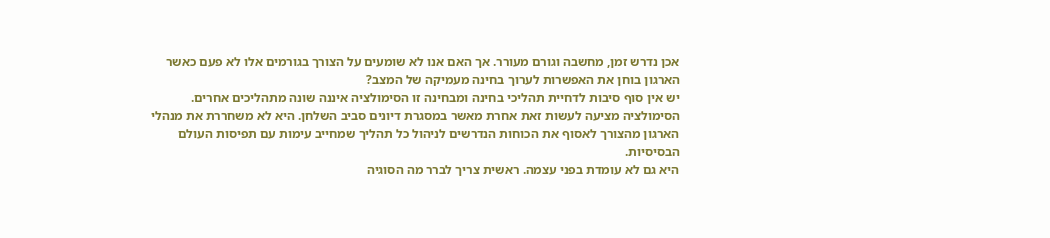אכן נדרש זמן, מחשבה וגורם מעורר. אך האם אנו לא שומעים על הצורך בגורמים אלו לא פעם כאשר הארגון בוחן את האפשרות לערוך בחינה מעמיקה של המצב?
יש אין סוף סיבות לדחיית תהליכי בחינה ומבחינה זו הסימולציה איננה שונה מתהליכים אחרים.
הסימולציה מציעה לעשות זאת אחרת מאשר במסגרת דיונים סביב השלחן. היא לא משחררת את מנהלי הארגון מהצורך לאסוף את הכוחות הנדרשים לניהול כל תהליך שמחייב עימות עם תפיסות העולם הבסיסיות.
היא גם לא עומדת בפני עצמה. ראשית צריך לברר מה הסוגיה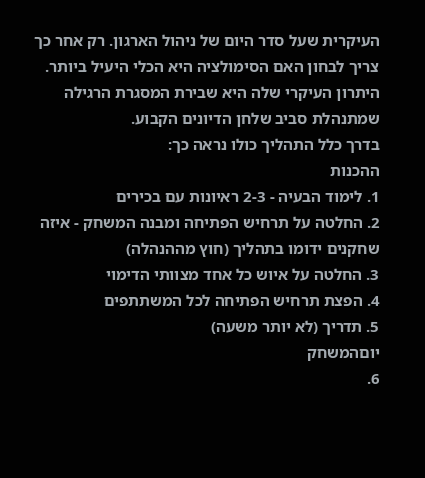העיקרית שעל סדר היום של ניהול הארגון. רק אחר כך צריך לבחון האם הסימולציה היא הכלי היעיל ביותר.
היתרון העיקרי שלה היא שבירת המסגרת הרגילה שמתנהלת סביב שלחן הדיונים הקבוע.
בדרך כלל התהליך כולו נראה כך:
ההכנות
1. לימוד הבעיה - 2-3 ראיונות עם בכירים
2. החלטה על תרחיש הפתיחה ומבנה המשחק - איזה שחקנים ידומו בתהליך (חוץ מההנהלה)
3. החלטה על איוש כל אחד מצוותי הדימוי
4. הפצת תרחיש הפתיחה לכל המשתתפים
5. תדריך (לא יותר משעה)
יוםהמשחק
6.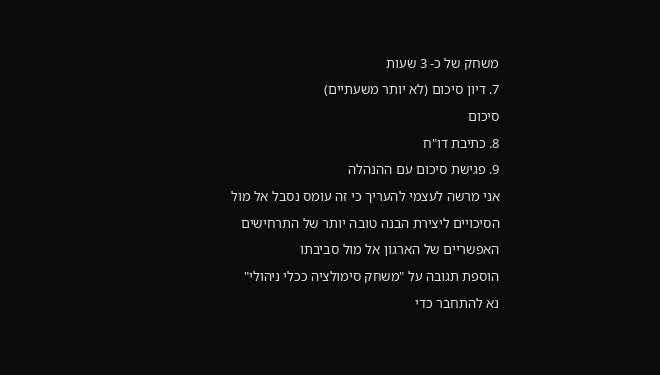משחק של כ- 3 שעות
7. דיון סיכום (לא יותר משעתיים)
סיכום
8. כתיבת דו"ח
9. פגישת סיכום עם ההנהלה
אני מרשה לעצמי להעריך כי זה עומס נסבל אל מול הסיכויים ליצירת הבנה טובה יותר של התרחישים האפשריים של הארגון אל מול סביבתו
הוספת תגובה על "משחק סימולציה ככלי ניהולי"
נא להתחבר כדי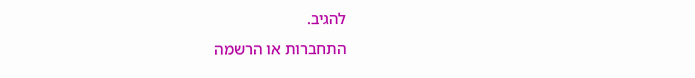להגיב.
התחברות או הרשמה